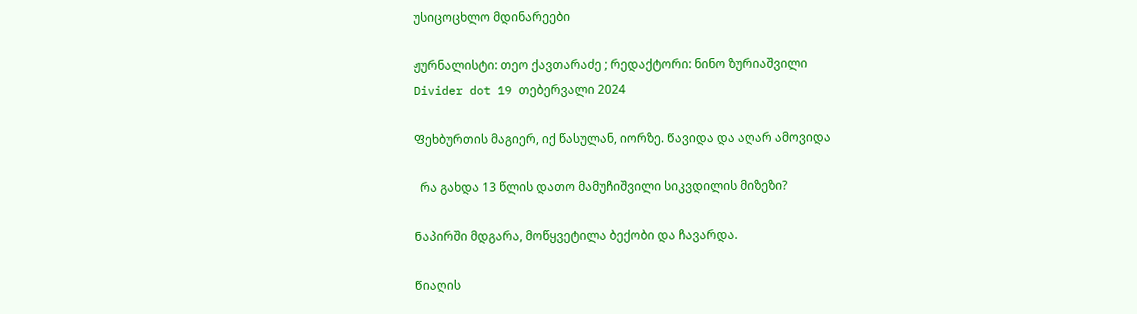უსიცოცხლო მდინარეები

ჟურნალისტი: თეო ქავთარაძე ; რედაქტორი: ნინო ზურიაშვილი
Divider dot 19 თებერვალი 2024

Ფეხბურთის მაგიერ, იქ წასულან, იორზე. Წავიდა და აღარ ამოვიდა

  რა გახდა 13 წლის დათო მამუჩიშვილი სიკვდილის მიზეზი?

Ნაპირში მდგარა, მოწყვეტილა ბექობი და ჩავარდა.

Წიაღის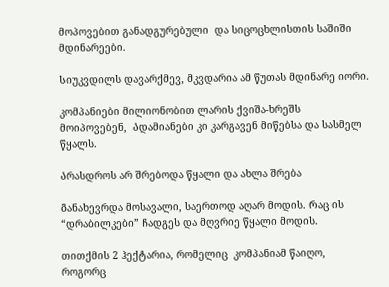მოპოვებით განადგურებული  და სიცოცხლისთის საშიში მდინარეები.

Სიუკვდილს დავარქმევ, მკვდარია ამ წუთას მდინარე იორი.

კომპანიები მილიონობით ლარის ქვიშა-ხრეშს მოიპოვებენ,  Ადამიანები კი კარგავენ მიწებსა და სასმელ წყალს.

Არასდროს არ შრებოდა წყალი და ახლა შრება

Განახევრდა მოსავალი, საერთოდ აღარ მოდის. Რაც ის “დრაბილკები” ჩადგეს და მღვრიე წყალი მოდის.

თითქმის 2 ჰექტარია, რომელიც  კომპანიამ წაიღო, როგორც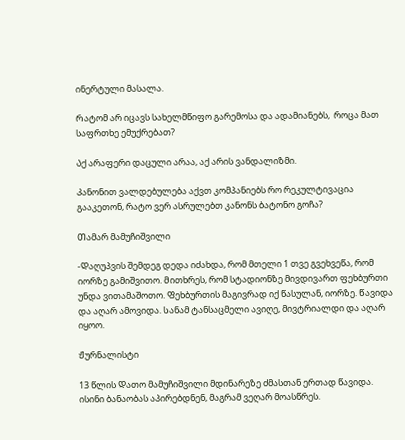ინერტული მასალა.

Რატომ არ იცავს სახელმწიფო გარემოსა და ადამიანებს,  როცა მათ საფრთხე ემუქრებათ?

Აქ არაფერი დაცული არაა, აქ არის ვანდალიზმი.

Კანონით ვალდებულება აქვთ კომპანიებს რო რეკულტივაცია გააკეთონ, რატო ვერ ასრულებთ კანონს ბატონო გოჩა?

Თამარ მამუჩიშვილი

-Დაღუპვის შემდეგ დედა იძახდა, რომ მთელი 1 თვე გვეხვეწა, რომ იორზე გამიშვითო. Მითხრეს, რომ სტადიონზე მივდივართ ფეხბურთი უნდა ვითამაშოთო. Ფეხბურთის მაგივრად იქ წასულან, იორზე. Წავიდა და აღარ ამოვიდა. Სანამ ტანსაცმელი ავიღე, მივტრიალდი და აღარ იყოო.

Ჟურნალისტი

13 წლის Დათო მამუჩიშვილი მდინარეზე ძმასთან ერთად წავიდა. ისინი ბანაობას აპირებდნენ, მაგრამ ვეღარ მოასწრეს.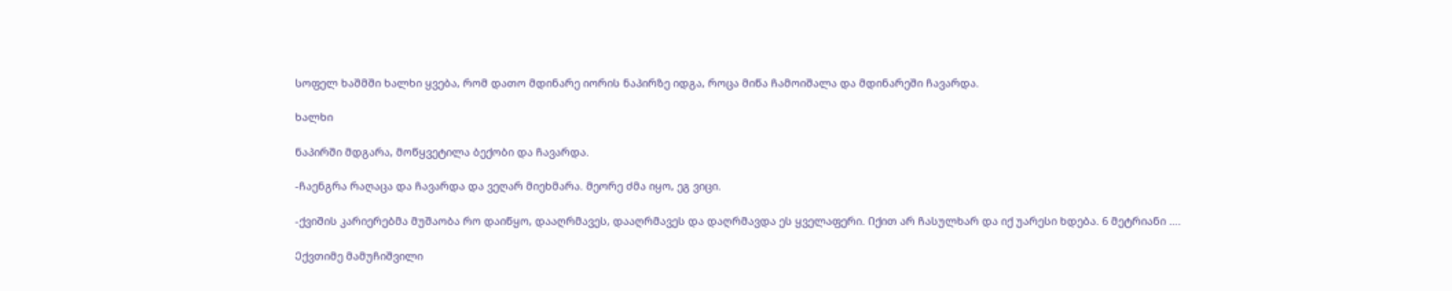Სოფელ ხაშმში ხალხი ყვება, რომ დათო მდინარე იორის ნაპირზე იდგა, როცა მიწა ჩამოიშალა და მდინარეში ჩავარდა.

ხალხი

Ნაპირში მდგარა, მოწყვეტილა ბექობი და ჩავარდა.

-ჩაენგრა რაღაცა და ჩავარდა და ვეღარ მიეხმარა. Მეორე ძმა იყო, ეგ ვიცი.

-ქვიშის კარიერებმა მუშაობა რო დაიწყო, დააღრმავეს, დააღრმავეს და დაღრმავდა ეს ყველაფერი. Იქით არ ჩასულხარ და იქ უარესი ხდება. 6 მეტრიანი ….

Ექვთიმე მამუჩიშვილი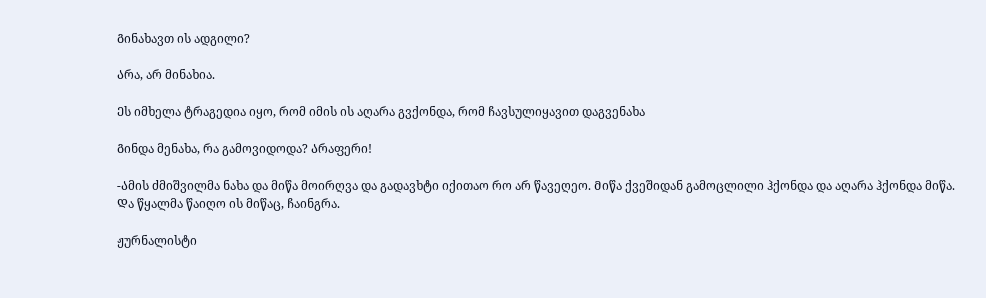Გინახავთ ის ადგილი?

Არა, არ მინახია.

Ეს იმხელა ტრაგედია იყო, რომ იმის ის აღარა გვქონდა, რომ ჩავსულიყავით დაგვენახა

Გინდა მენახა, რა გამოვიდოდა? Არაფერი!

-Ამის ძმიშვილმა ნახა და მიწა მოირღვა და გადავხტი იქითაო რო არ წავეღეო. Მიწა ქვეშიდან გამოცლილი ჰქონდა და აღარა ჰქონდა მიწა. Და წყალმა წაიღო ის მიწაც, ჩაინგრა.

ჟურნალისტი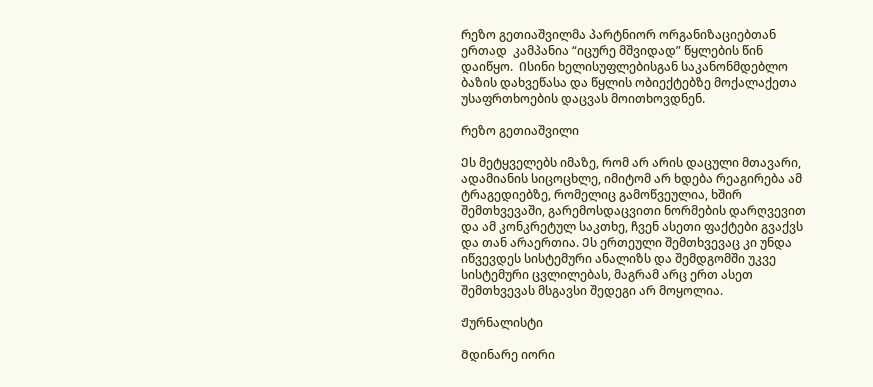Რეზო გეთიაშვილმა პარტნიორ ორგანიზაციებთან ერთად  კამპანია “იცურე მშვიდად” წყლების წინ დაიწყო.  Ისინი ხელისუფლებისგან საკანონმდებლო ბაზის დახვეწასა და წყლის ობიექტებზე მოქალაქეთა უსაფრთხოების დაცვას მოითხოვდნენ.

Რეზო გეთიაშვილი

Ეს მეტყველებს იმაზე, რომ არ არის დაცული მთავარი, ადამიანის სიცოცხლე, იმიტომ არ ხდება რეაგირება ამ ტრაგედიებზე, რომელიც გამოწვეულია, ხშირ შემთხვევაში, გარემოსდაცვითი ნორმების დარღვევით და ამ კონკრეტულ საკთხე, ჩვენ ასეთი ფაქტები გვაქვს და თან არაერთია. Ეს ერთეული შემთხვევაც კი უნდა იწვევდეს სისტემური ანალიზს და შემდგომში უკვე სისტემური ცვლილებას, მაგრამ არც ერთ ასეთ შემთხვევას მსგავსი შედეგი არ მოყოლია.

Ჟურნალისტი

Მდინარე იორი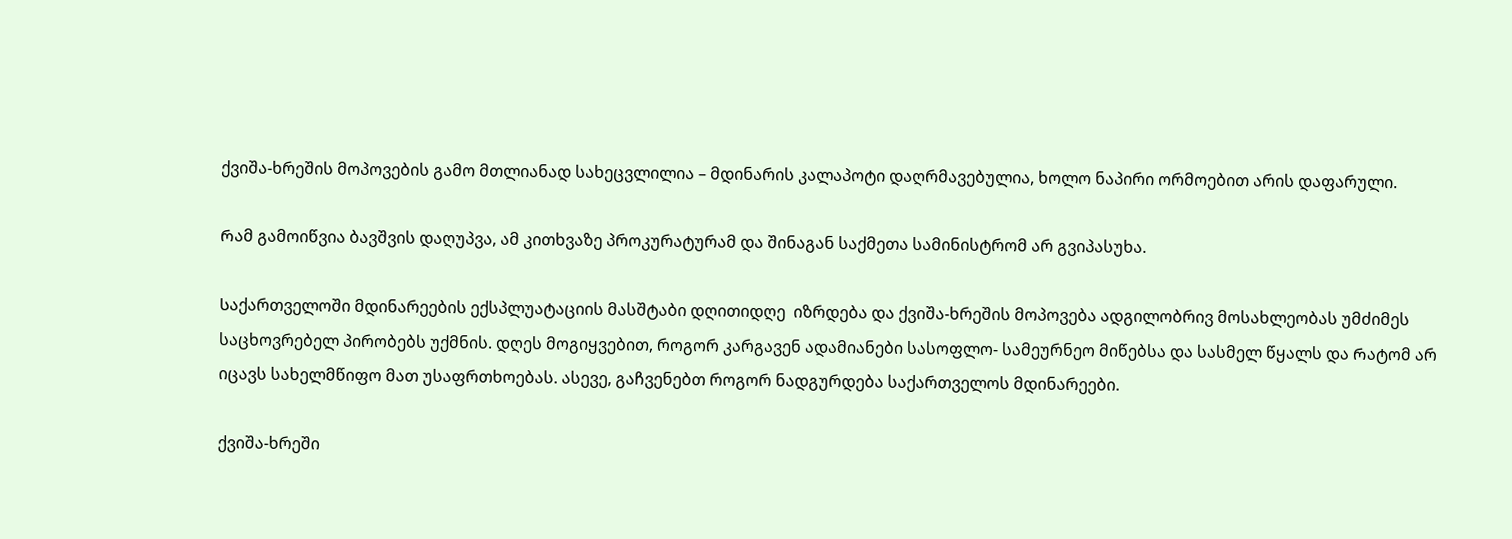ქვიშა-ხრეშის მოპოვების გამო მთლიანად სახეცვლილია – მდინარის კალაპოტი დაღრმავებულია, ხოლო ნაპირი ორმოებით არის დაფარული.

Რამ გამოიწვია ბავშვის დაღუპვა, ამ კითხვაზე პროკურატურამ და შინაგან საქმეთა სამინისტრომ არ გვიპასუხა.

Საქართველოში მდინარეების ექსპლუატაციის მასშტაბი დღითიდღე  იზრდება და ქვიშა-ხრეშის მოპოვება ადგილობრივ მოსახლეობას უმძიმეს საცხოვრებელ პირობებს უქმნის. დღეს მოგიყვებით, როგორ კარგავენ ადამიანები სასოფლო- სამეურნეო მიწებსა და სასმელ წყალს და Რატომ არ იცავს სახელმწიფო მათ უსაფრთხოებას. ასევე, გაჩვენებთ როგორ ნადგურდება საქართველოს მდინარეები.

ქვიშა-ხრეში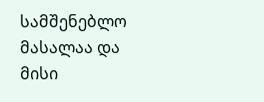სამშენებლო მასალაა და მისი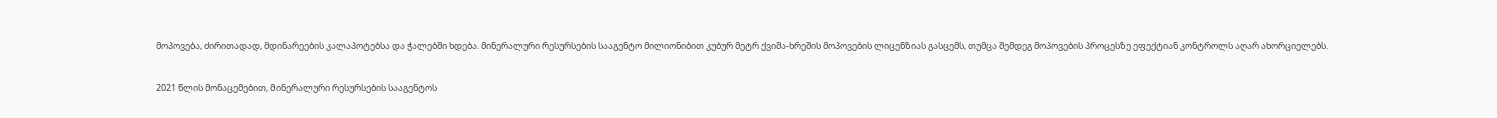მოპოვება, ძირითადად, მდინარეების კალაპოტებსა და ჭალებში ხდება. მინერალური რესურსების სააგენტო მილიონიბით კუბურ მეტრ ქვიშა-ხრეშის მოპოვების ლიცენზიას გასცემს, თუმცა შემდეგ მოპოვების პროცესზე ეფექტიან კონტროლს აღარ ახორციელებს.

2021 წლის მონაცემებით, Მინერალური რესურსების სააგენტოს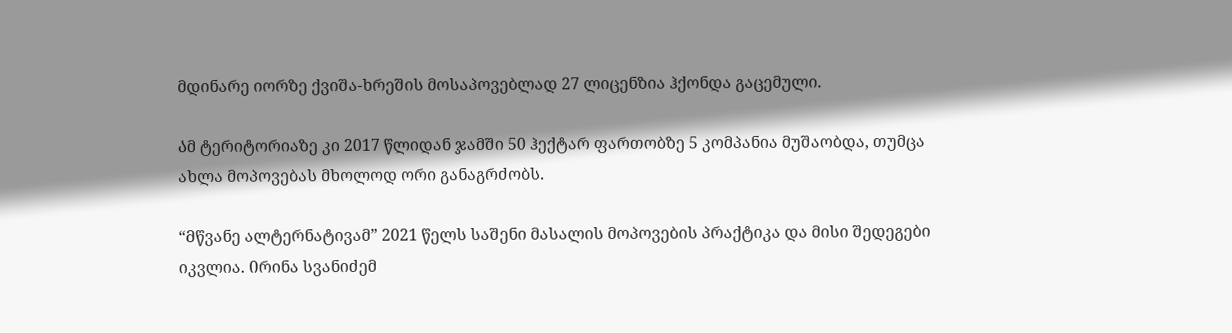მდინარე იორზე ქვიშა-ხრეშის მოსაპოვებლად 27 ლიცენზია ჰქონდა გაცემული.

Ამ ტერიტორიაზე კი 2017 წლიდან ჯამში 50 ჰექტარ ფართობზე 5 კომპანია მუშაობდა, თუმცა ახლა მოპოვებას მხოლოდ ორი განაგრძობს.

“Მწვანე ალტერნატივამ” 2021 წელს საშენი მასალის მოპოვების პრაქტიკა და მისი შედეგები იკვლია. Ირინა სვანიძემ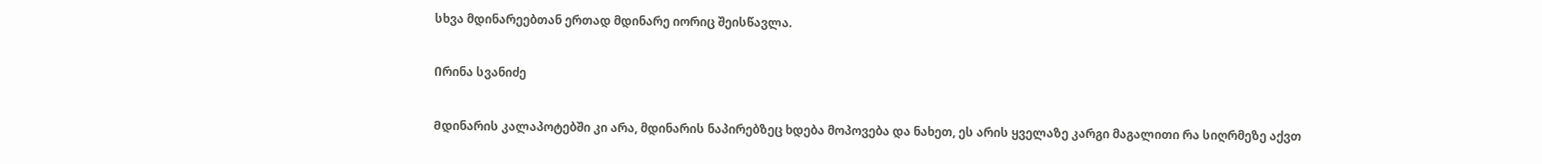სხვა მდინარეებთან ერთად მდინარე იორიც შეისწავლა.

Ირინა სვანიძე

Მდინარის კალაპოტებში კი არა, მდინარის ნაპირებზეც ხდება მოპოვება და ნახეთ, ეს არის ყველაზე კარგი მაგალითი რა სიღრმეზე აქვთ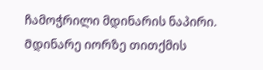ჩამოჭრილი მდინარის ნაპირი. Მდინარე იორზე თითქმის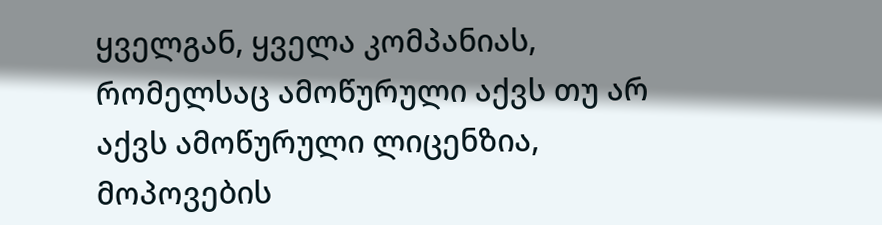ყველგან, ყველა კომპანიას, რომელსაც ამოწურული აქვს თუ არ აქვს ამოწურული ლიცენზია, მოპოვების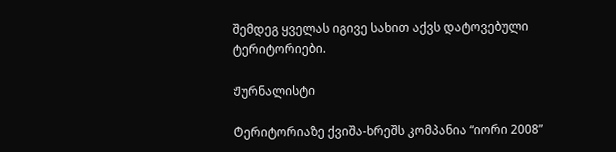შემდეგ ყველას იგივე სახით აქვს დატოვებული ტერიტორიები.

Ჟურნალისტი

Ტერიტორიაზე ქვიშა-ხრეშს კომპანია “იორი 2008”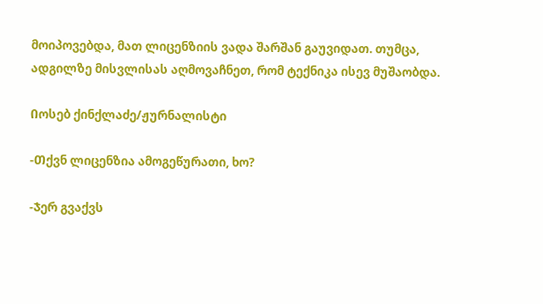მოიპოვებდა, მათ ლიცენზიის ვადა შარშან გაუვიდათ. თუმცა, ადგილზე მისვლისას აღმოვაჩნეთ, რომ ტექნიკა ისევ მუშაობდა.

Იოსებ ქინქლაძე/ჟურნალისტი

-Თქვნ ლიცენზია ამოგეწურათი, ხო?

-Ჯერ გვაქვს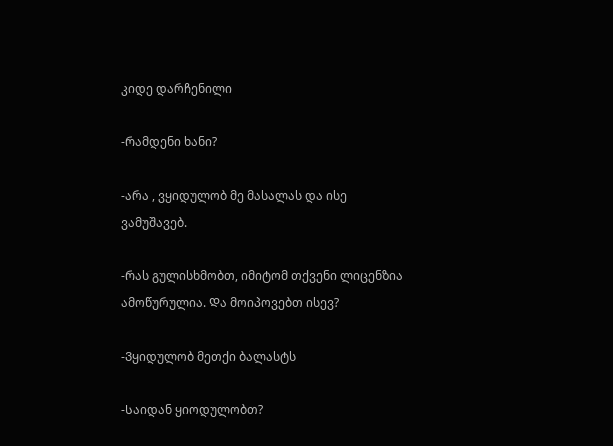კიდე დარჩენილი

-Რამდენი ხანი?

-არა , ვყიდულობ მე მასალას და ისე ვამუშავებ.

-Რას გულისხმობთ, იმიტომ თქვენი ლიცენზია ამოწურულია. Და მოიპოვებთ ისევ?

-Ვყიდულობ მეთქი ბალასტს

-Საიდან ყიოდულობთ?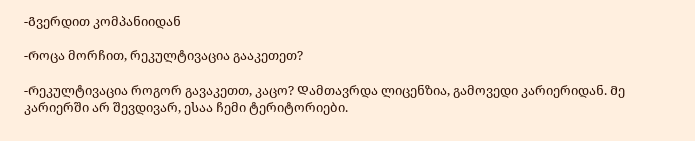-Გვერდით კომპანიიდან

-Როცა მორჩით, რეკულტივაცია გააკეთეთ?

-Რეკულტივაცია როგორ გავაკეთთ, კაცო? Დამთავრდა ლიცენზია, გამოვედი კარიერიდან. Მე კარიერში არ შევდივარ, ესაა ჩემი ტერიტორიები.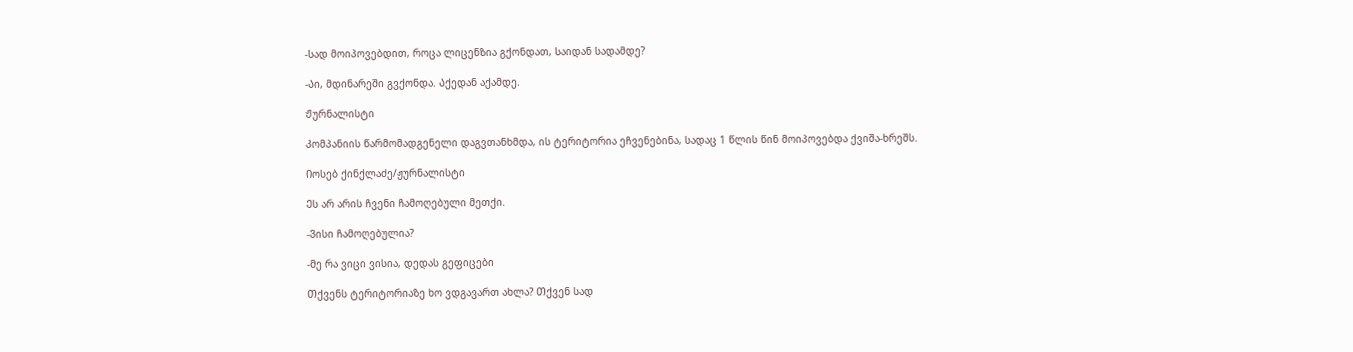-Სად მოიპოვებდით, როცა ლიცენზია გქონდათ, Საიდან სადამდე?

-Აი, მდინარეში გვქონდა. Აქედან აქამდე.

Ჟურნალისტი

Კომპანიის წარმომადგენელი დაგვთანხმდა, ის ტერიტორია ეჩვენებინა, სადაც 1 წლის წინ მოიპოვებდა ქვიშა-ხრეშს.

Იოსებ ქინქლაძე/ჟურნალისტი

Ეს არ არის ჩვენი ჩამოღებული მეთქი.

-Ვისი ჩამოღებულია?

-Მე რა ვიცი ვისია, დედას გეფიცები

Თქვენს ტერიტორიაზე ხო ვდგავართ ახლა? Თქვენ სად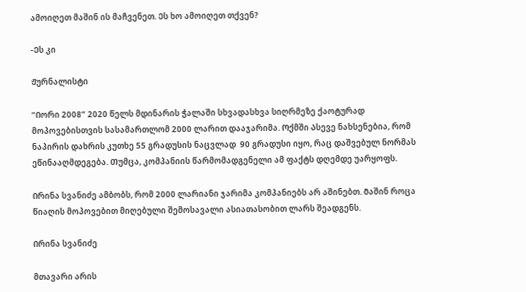ამოიღეთ მაშინ ის მაჩვენეთ. Ეს ხო ამოიღეთ თქვენ?

-Ეს კი

Ჟურნალისტი

“Იორი 2008” 2020 წელს მდინარის ჭალაში სხვადასხვა სიღრმეზე ქაოტურად მოპოვებისთვის სასამართლომ 2000 ლარით დააჯარიმა. Ოქმში Ასევე ნახსენებია, რომ ნაპირის დახრის კუთხე 55 გრადუსის ნაცვლად  90 გრადუსი იყო, რაც დაშვებულ ნორმას ეწინააღმდეგება. Თუმცა, კომპანიის წარმომადგენელი ამ ფაქტს დღემდე უარყოფს.

Ირინა სვანიძე ამბობს, რომ 2000 ლარიანი ჯარიმა კომპანიებს არ აშინებთ. Მაშინ როცა წიაღის მოპოვებით მიღებული შემოსავალი ასიათასობით ლარს შეადგენს.

Ირინა სვანიძე

მთავარი არის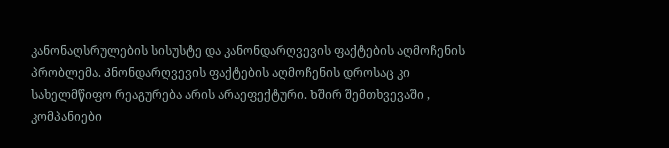კანონაღსრულების სისუსტე და კანონდარღვევის ფაქტების აღმოჩენის პრობლემა. Კნონდარღვევის ფაქტების აღმოჩენის დროსაც კი სახელმწიფო რეაგურება არის არაეფექტური. Ხშირ შემთხვევაში , კომპანიები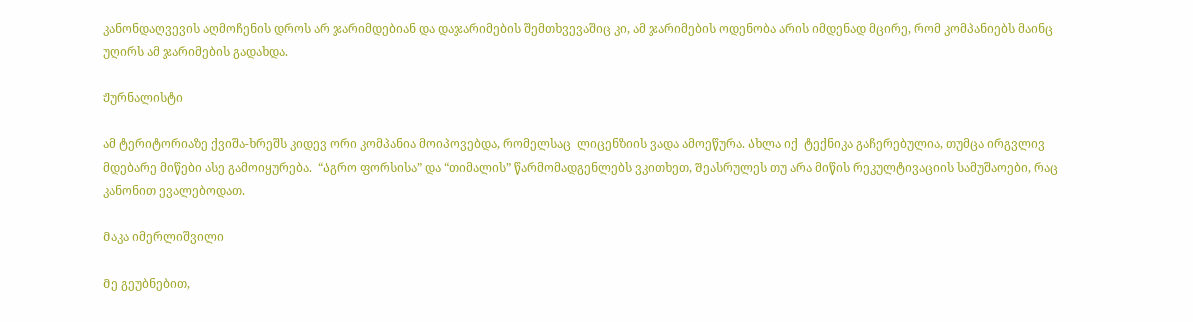კანონდაღვევის აღმოჩენის დროს არ ჯარიმდებიან და დაჯარიმების შემთხვევაშიც კი, ამ ჯარიმების ოდენობა არის იმდენად მცირე, რომ კომპანიებს მაინც უღირს ამ ჯარიმების გადახდა.

Ჟურნალისტი

ამ ტერიტორიაზე ქვიშა-ხრეშს კიდევ ორი კომპანია მოიპოვებდა, რომელსაც  ლიცენზიის ვადა ამოეწურა. Ახლა იქ  ტექნიკა გაჩერებულია, თუმცა ირგვლივ მდებარე მიწები ასე გამოიყურება.  “Აგრო ფორსისა” და “თიმალის” წარმომადგენლებს ვკითხეთ, Შეასრულეს თუ არა მიწის რეკულტივაციის სამუშაოები, რაც კანონით ევალებოდათ.

Მაკა იმერლიშვილი

Მე გეუბნებით,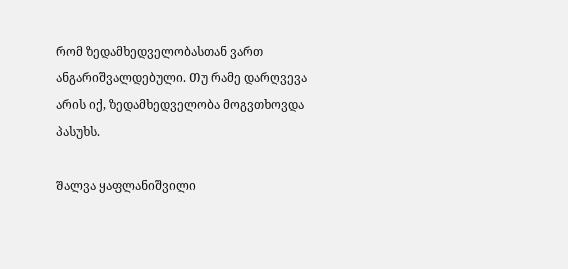რომ ზედამხედველობასთან ვართ ანგარიშვალდებული. Თუ რამე დარღვევა არის იქ, ზედამხედველობა მოგვთხოვდა პასუხს.

Შალვა ყაფლანიშვილი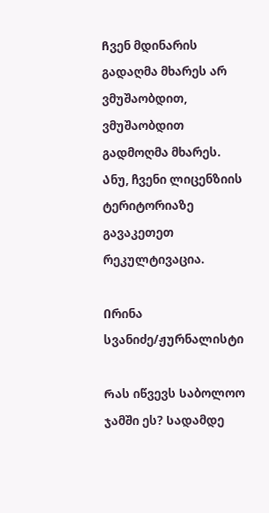Ჩვენ მდინარის გადაღმა მხარეს არ ვმუშაობდით, ვმუშაობდით გადმოღმა მხარეს. Ანუ, ჩვენი ლიცენზიის ტერიტორიაზე გავაკეთეთ რეკულტივაცია.

Ირინა სვანიძე/ჟურნალისტი

Რას იწვევს Საბოლოო ჯამში ეს? Სადამდე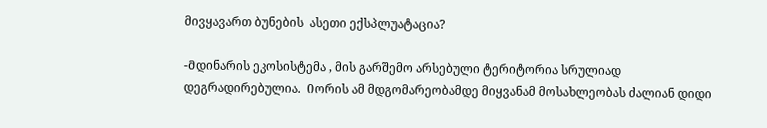მივყავართ ბუნების  ასეთი ექსპლუატაცია?

-Მდინარის ეკოსისტემა , მის გარშემო არსებული ტერიტორია სრულიად დეგრადირებულია.  Იორის ამ მდგომარეობამდე მიყვანამ მოსახლეობას ძალიან დიდი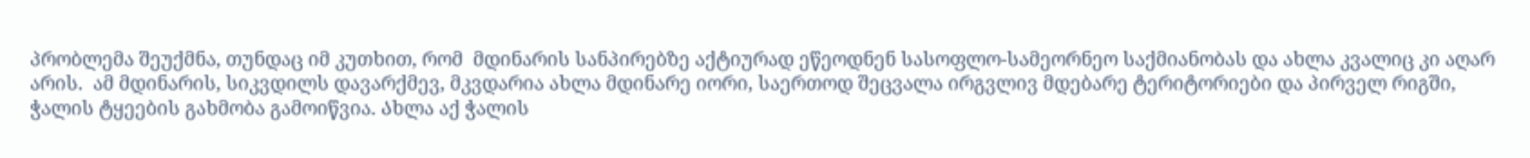პრობლემა შეუქმნა, თუნდაც იმ კუთხით, რომ  მდინარის სანპირებზე აქტიურად ეწეოდნენ სასოფლო-სამეორნეო საქმიანობას და ახლა კვალიც კი აღარ არის.  ამ მდინარის, სიკვდილს დავარქმევ, მკვდარია ახლა მდინარე იორი, საერთოდ შეცვალა ირგვლივ მდებარე ტერიტორიები და პირველ რიგში,  ჭალის ტყეების გახმობა გამოიწვია. Ახლა აქ ჭალის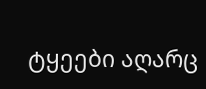ტყეები აღარც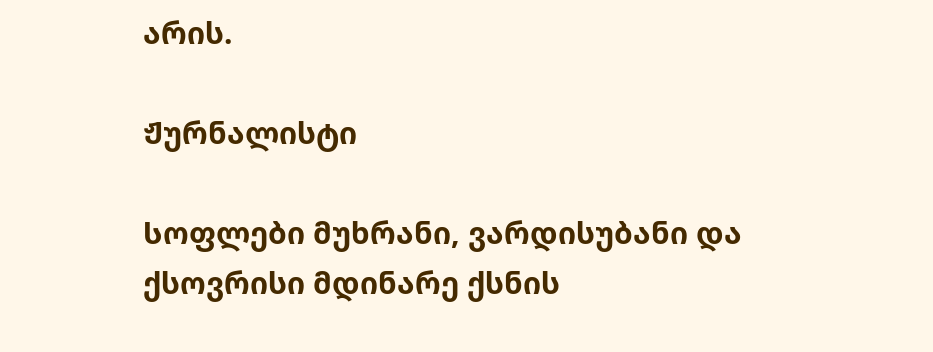არის.

Ჟურნალისტი

Სოფლები მუხრანი, ვარდისუბანი და ქსოვრისი მდინარე ქსნის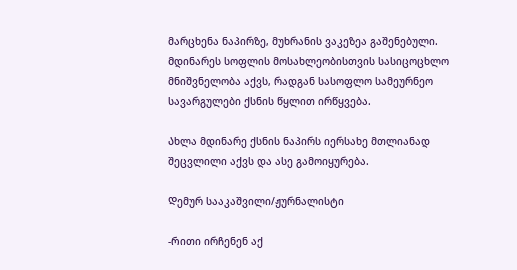მარცხენა ნაპირზე, მუხრანის ვაკეზეა გაშენებული. Მდინარეს სოფლის მოსახლეობისთვის სასიცოცხლო მნიშვნელობა აქვს, რადგან სასოფლო სამეურნეო სავარგულები ქსნის წყლით ირწყვება.

Ახლა მდინარე ქსნის ნაპირს იერსახე მთლიანად შეცვლილი აქვს და ასე გამოიყურება.

Დემურ სააკაშვილი/ჟურნალისტი

-Რითი ირჩენენ აქ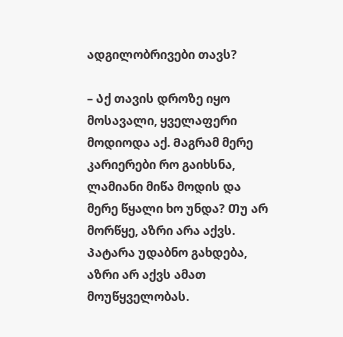ადგილობრივები თავს?

– Აქ თავის დროზე იყო მოსავალი, ყველაფერი მოდიოდა აქ. Მაგრამ მერე კარიერები რო გაიხსნა, ლამიანი მიწა მოდის და მერე წყალი ხო უნდა? Თუ არ მორწყე, აზრი არა აქვს. Პატარა უდაბნო გახდება, აზრი არ აქვს ამათ მოუწყველობას.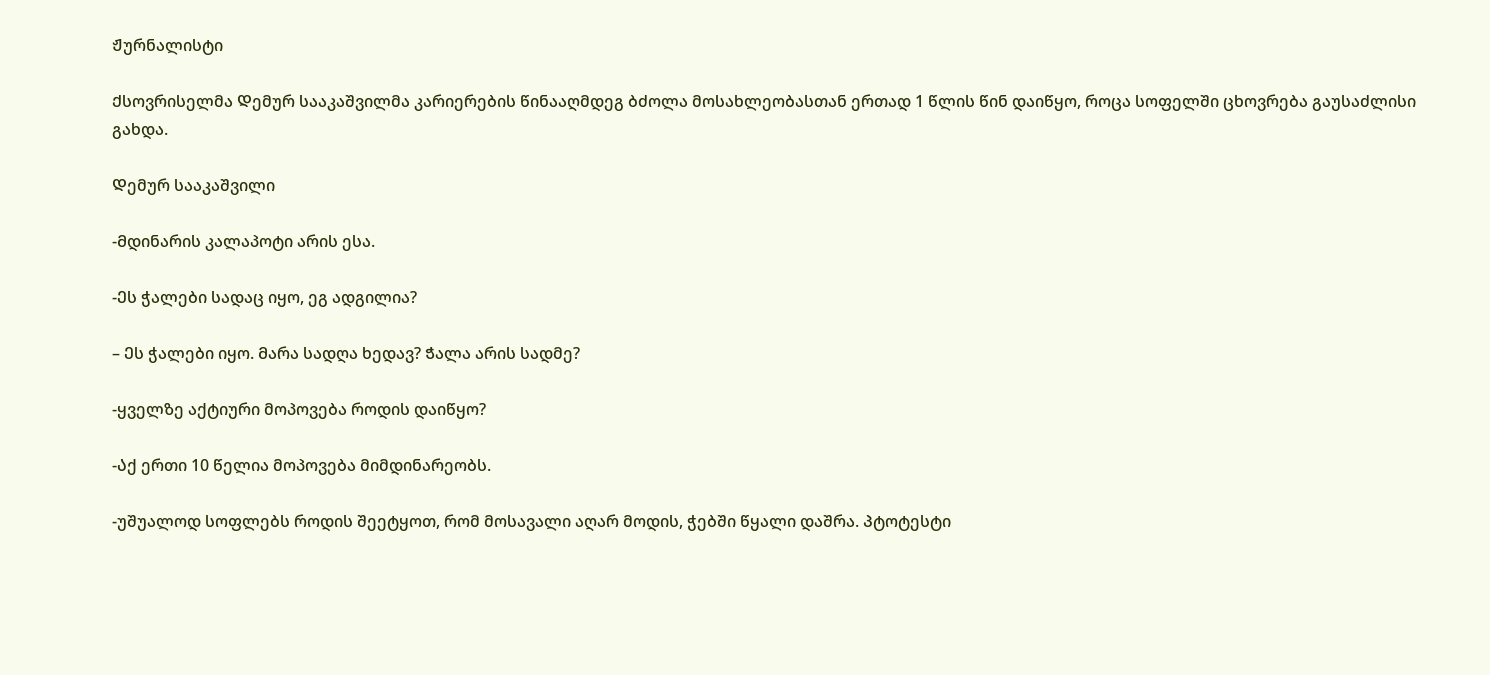Ჟურნალისტი

Ქსოვრისელმა Დემურ სააკაშვილმა კარიერების წინააღმდეგ ბძოლა მოსახლეობასთან ერთად 1 წლის წინ დაიწყო, როცა სოფელში ცხოვრება გაუსაძლისი გახდა.

Დემურ სააკაშვილი

-Მდინარის კალაპოტი არის ესა.

-Ეს ჭალები სადაც იყო, ეგ ადგილია?

– Ეს ჭალები იყო. Მარა სადღა ხედავ? Ჭალა არის სადმე?

-ყველზე აქტიური მოპოვება როდის დაიწყო?

-Აქ ერთი 10 წელია მოპოვება მიმდინარეობს.

-უშუალოდ სოფლებს როდის შეეტყოთ, რომ მოსავალი აღარ მოდის, ჭებში წყალი დაშრა. Პტოტესტი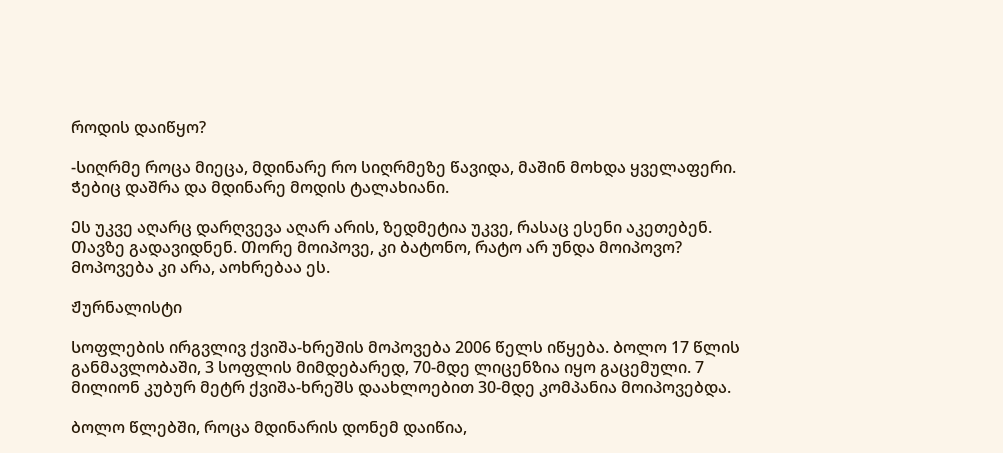როდის დაიწყო?

-Სიღრმე როცა მიეცა, მდინარე რო სიღრმეზე წავიდა, მაშინ მოხდა ყველაფერი. Ჭებიც დაშრა და მდინარე მოდის ტალახიანი.

Ეს უკვე აღარც დარღვევა აღარ არის, ზედმეტია უკვე, რასაც ესენი აკეთებენ. Თავზე გადავიდნენ. Თორე მოიპოვე, კი ბატონო, რატო არ უნდა მოიპოვო? Მოპოვება კი არა, აოხრებაა ეს.

Ჟურნალისტი

Სოფლების ირგვლივ ქვიშა-ხრეშის მოპოვება 2006 წელს იწყება. Ბოლო 17 წლის განმავლობაში, 3 სოფლის მიმდებარედ, 70-მდე ლიცენზია იყო გაცემული. 7 მილიონ კუბურ მეტრ ქვიშა-ხრეშს დაახლოებით 30-მდე კომპანია მოიპოვებდა.

ბოლო წლებში, როცა მდინარის დონემ დაიწია,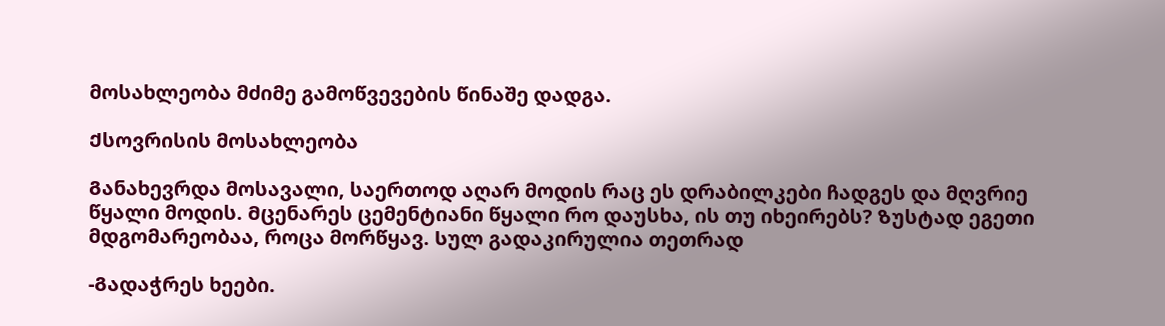მოსახლეობა მძიმე გამოწვევების წინაშე დადგა.

Ქსოვრისის მოსახლეობა

Განახევრდა მოსავალი, საერთოდ აღარ მოდის რაც ეს დრაბილკები ჩადგეს და მღვრიე წყალი მოდის. Მცენარეს ცემენტიანი წყალი რო დაუსხა, ის თუ იხეირებს? Ზუსტად ეგეთი მდგომარეობაა, როცა მორწყავ. Სულ გადაკირულია თეთრად

-Გადაჭრეს ხეები.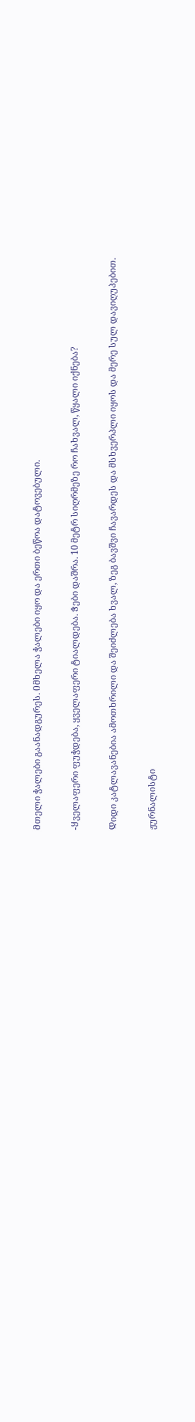Მთელი ჭალები გაანადგურეს. Იმხელა ჭალები იყო და ერთი ბეწოა დატოვებული.

-Ყველაფერი ფუჭდება, ყველაფერი ტიალდება. Ჭები დაშრა. 10 მეტრ სიღრმეზე რო ჩახვალ, წყალი იქნება?

Დიდი კატლავანებია ამოთხრილი და შეიძლება ხვალ, ზეგ ბავშვი ჩავარდეს და მსხვერპლი იყოს და მერე სულ დავიღუპებით.

ჟურნალისტი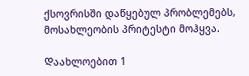ქსოვრისში დაწყებულ პრობლემებს, მოსახლეობის პრიტესტი მოჰყვა.

Დაახლოებით 1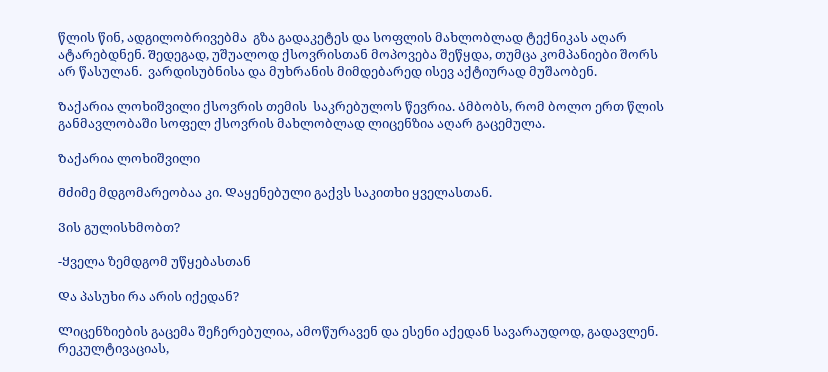წლის წინ, ადგილობრივებმა  გზა გადაკეტეს და სოფლის მახლობლად ტექნიკას აღარ ატარებდნენ. Შედეგად, უშუალოდ ქსოვრისთან მოპოვება შეწყდა, თუმცა კომპანიები შორს არ წასულან.  ვარდისუბნისა და მუხრანის მიმდებარედ ისევ აქტიურად მუშაობენ.

Ზაქარია ლოხიშვილი ქსოვრის თემის  საკრებულოს წევრია. Ამბობს, რომ ბოლო ერთ წლის განმავლობაში სოფელ ქსოვრის მახლობლად ლიცენზია აღარ გაცემულა.

Ზაქარია ლოხიშვილი

Მძიმე მდგომარეობაა კი. Დაყენებული გაქვს საკითხი ყველასთან.

Ვის გულისხმობთ?

-Ყველა ზემდგომ უწყებასთან

Და პასუხი რა არის იქედან?

Ლიცენზიების გაცემა შეჩერებულია, ამოწურავენ და ესენი აქედან სავარაუდოდ, გადავლენ. რეკულტივაციას,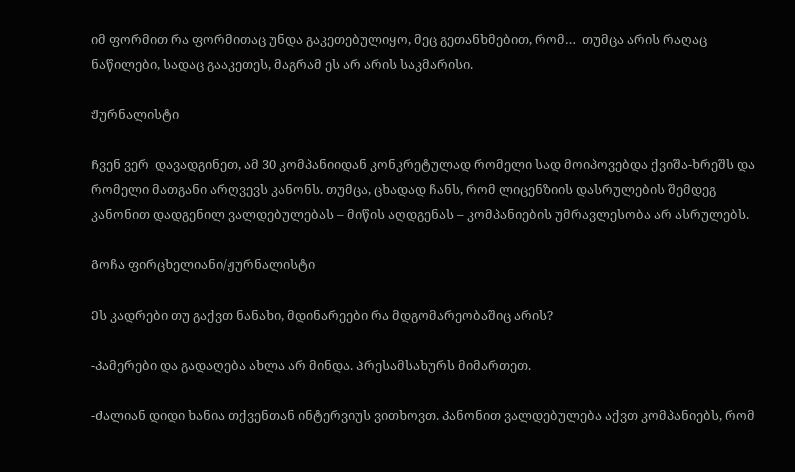იმ ფორმით რა ფორმითაც უნდა გაკეთებულიყო, მეც გეთანხმებით, რომ…  თუმცა არის რაღაც ნაწილები, სადაც გააკეთეს, მაგრამ ეს არ არის საკმარისი.

Ჟურნალისტი

Ჩვენ ვერ  დავადგინეთ, ამ 30 კომპანიიდან კონკრეტულად რომელი სად მოიპოვებდა ქვიშა-ხრეშს და რომელი მათგანი არღვევს კანონს. თუმცა, ცხადად ჩანს, რომ ლიცენზიის დასრულების შემდეგ კანონით დადგენილ ვალდებულებას – მიწის აღდგენას – კომპანიების უმრავლესობა არ ასრულებს.

Გოჩა ფირცხელიანი/ჟურნალისტი

Ეს კადრები თუ გაქვთ ნანახი, მდინარეები რა მდგომარეობაშიც არის?

-Კამერები და გადაღება ახლა არ მინდა. Პრესამსახურს მიმართეთ.

-Ძალიან დიდი ხანია თქვენთან ინტერვიუს ვითხოვთ. Კანონით ვალდებულება აქვთ კომპანიებს, რომ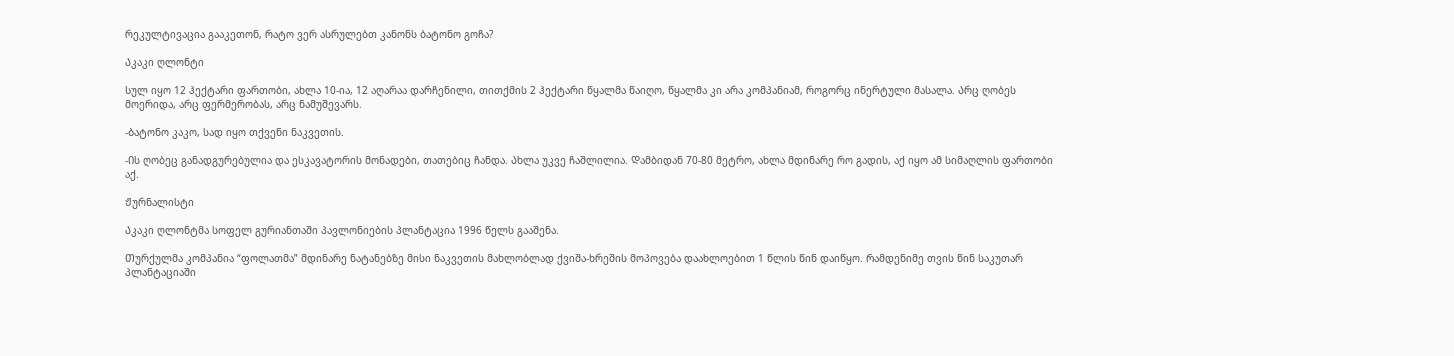რეკულტივაცია გააკეთონ, რატო ვერ ასრულებთ კანონს ბატონო გოჩა?

Აკაკი ღლონტი

Სულ იყო 12 ჰექტარი ფართობი, ახლა 10-ია, 12 აღარაა დარჩენილი, თითქმის 2 ჰექტარი წყალმა წაიღო, წყალმა კი არა კომპანიამ, როგორც ინერტული მასალა. Არც ღობეს მოერიდა, არც ფერმერობას, არც ნამუშევარს.

-Ბატონო კაკო, სად იყო თქვენი ნაკვეთის.

-Ის ღობეც განადგურებულია და ესკავატორის მონადები, თათებიც ჩანდა. Ახლა უკვე ჩაშლილია. Დამბიდან 70-80 მეტრო, ახლა მდინარე რო გადის, აქ იყო ამ სიმაღლის ფართობი აქ.

Ჟურნალისტი

Აკაკი ღლონტმა სოფელ გურიანთაში პავლონიების პლანტაცია 1996 წელს გააშენა.

Თურქულმა კომპანია “ფოლათმა” მდინარე ნატანებზე მისი ნაკვეთის მახლობლად ქვიშა-ხრეშის მოპოვება დაახლოებით 1 წლის წინ დაიწყო. Რამდენიმე თვის წინ საკუთარ პლანტაციაში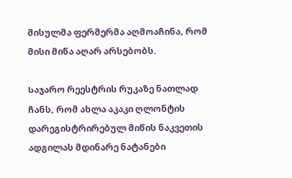მისულმა ფერმერმა აღმოაჩინა, რომ მისი მიწა აღარ არსებობს.

Საჯარო რეესტრის რუკაზე ნათლად ჩანს, რომ ახლა აკაკი ღლონტის დარეგისტრირებულ მიწის ნაკვეთის ადგილას მდინარე ნატანები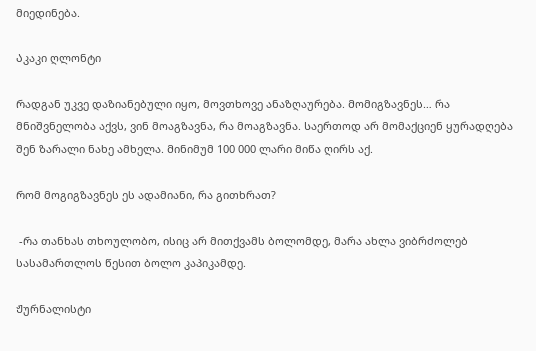მიედინება.

Აკაკი ღლონტი

Რადგან უკვე დაზიანებული იყო, მოვთხოვე ანაზღაურება. Მომიგზავნეს… რა მნიშვნელობა აქვს, ვინ მოაგზავნა, რა მოაგზავნა. Საერთოდ არ მომაქციენ ყურადღება შენ ზარალი ნახე ამხელა. Მინიმუმ 100 000 ლარი მიწა ღირს აქ.

Რომ მოგიგზავნეს ეს ადამიანი, რა გითხრათ?

 -Რა თანხას თხოულობო, ისიც არ მითქვამს ბოლომდე, მარა ახლა ვიბრძოლებ სასამართლოს წესით ბოლო კაპიკამდე.

Ჟურნალისტი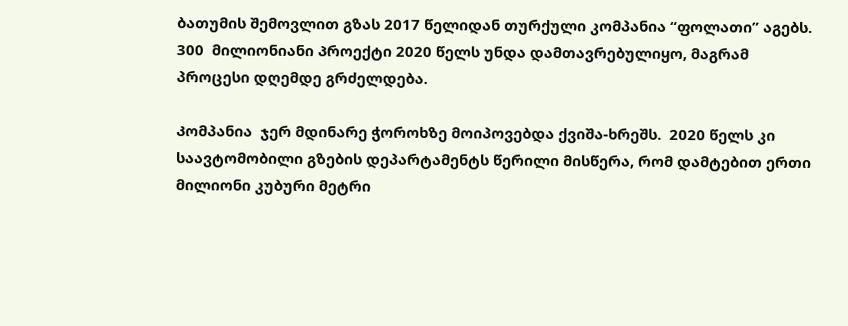ბათუმის შემოვლით გზას 2017 წელიდან თურქული კომპანია “ფოლათი” აგებს. 300  მილიონიანი Პროექტი 2020 წელს უნდა დამთავრებულიყო, მაგრამ პროცესი დღემდე გრძელდება.

Კომპანია  ჯერ მდინარე ჭოროხზე მოიპოვებდა ქვიშა-ხრეშს.  2020 წელს კი საავტომობილი გზების დეპარტამენტს წერილი მისწერა, რომ დამტებით ერთი მილიონი კუბური მეტრი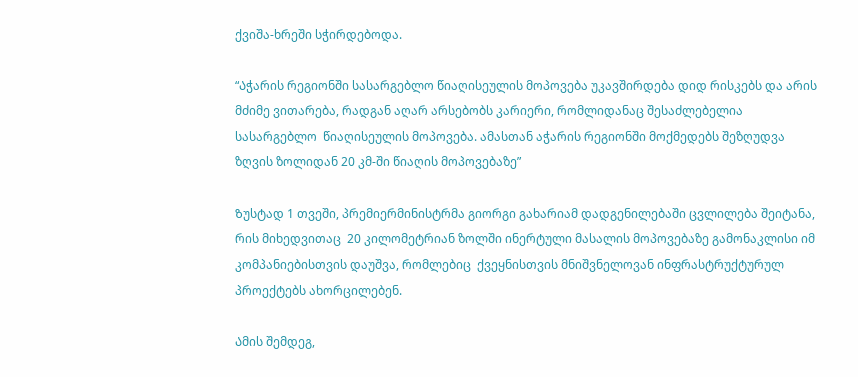ქვიშა-ხრეში სჭირდებოდა.

“Აჭარის რეგიონში სასარგებლო წიაღისეულის მოპოვება უკავშირდება დიდ რისკებს და არის მძიმე ვითარება, რადგან აღარ არსებობს კარიერი, რომლიდანაც შესაძლებელია სასარგებლო  წიაღისეულის მოპოვება. ამასთან აჭარის რეგიონში მოქმედებს შეზღუდვა ზღვის ზოლიდან 20 კმ-ში წიაღის მოპოვებაზე”

Ზუსტად 1 თვეში, პრემიერმინისტრმა გიორგი გახარიამ დადგენილებაში ცვლილება შეიტანა, რის მიხედვითაც  20 კილომეტრიან ზოლში ინერტული მასალის მოპოვებაზე გამონაკლისი იმ კომპანიებისთვის დაუშვა, რომლებიც  ქვეყნისთვის მნიშვნელოვან ინფრასტრუქტურულ პროექტებს ახორცილებენ.

Ამის შემდეგ,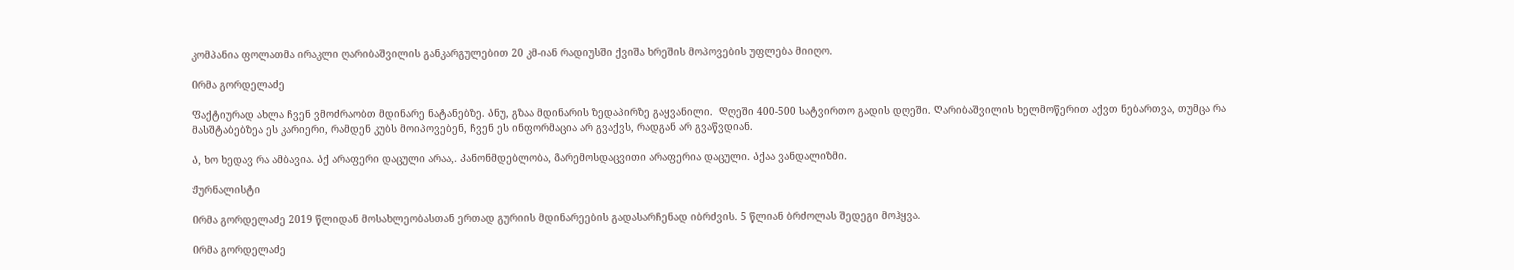კომპანია ფოლათმა ირაკლი ღარიბაშვილის განკარგულებით 20 კმ-იან რადიუსში ქვიშა ხრეშის მოპოვების უფლება მიიღო.

Ირმა გორდელაძე

Ფაქტიურად ახლა ჩვენ ვმოძრაობთ მდინარე ნატანებზე. Ანუ, გზაა მდინარის ზედაპირზე გაყვანილი.  Დღეში 400-500 სატვირთო გადის დღეში. Ღარიბაშვილის ხელმოწერით აქვთ ნებართვა, თუმცა რა მასშტაბებზეა ეს კარიერი, რამდენ კუბს მოიპოვებენ, ჩვენ ეს ინფორმაცია არ გვაქვს, რადგან არ გვაწვდიან.

Ა, ხო ხედავ რა ამბავია. Აქ არაფერი დაცული არაა,. Კანონმდებლობა, Გარემოსდაცვითი არაფერია დაცული. Აქაა ვანდალიზმი.

Ჟურნალისტი

Ირმა გორდელაძე 2019 წლიდან მოსახლეობასთან ერთად გურიის მდინარეების გადასარჩენად იბრძვის. 5 წლიან ბრძოლას შედეგი მოჰყვა.

Ირმა გორდელაძე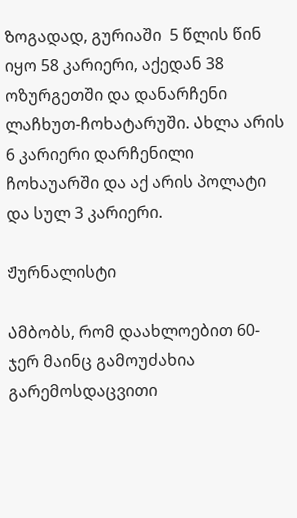Ზოგადად, გურიაში  5 წლის წინ იყო 58 კარიერი, აქედან 38 ოზურგეთში და დანარჩენი ლაჩხუთ-ჩოხატარუში. Ახლა არის 6 კარიერი დარჩენილი ჩოხაუარში და აქ არის პოლატი და სულ 3 კარიერი.

Ჟურნალისტი

Ამბობს, რომ დაახლოებით 60-ჯერ მაინც გამოუძახია გარემოსდაცვითი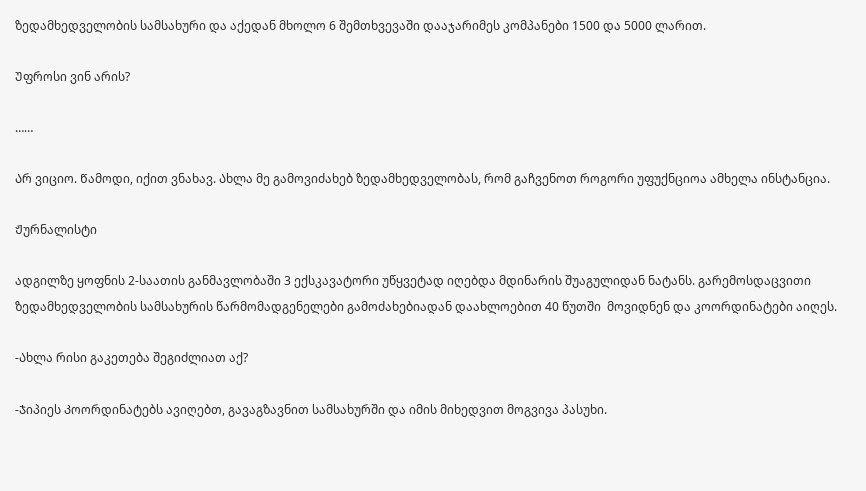ზედამხედველობის სამსახური და აქედან მხოლო 6 შემთხვევაში დააჯარიმეს კომპანები 1500 და 5000 ლარით.

Უფროსი ვინ არის?

……

Არ ვიციო. Წამოდი, იქით ვნახავ. Ახლა მე გამოვიძახებ ზედამხედველობას, რომ გაჩვენოთ როგორი უფუქნციოა ამხელა ინსტანცია.

Ჟურნალისტი

ადგილზე ყოფნის 2-საათის განმავლობაში 3 ექსკავატორი უწყვეტად იღებდა მდინარის შუაგულიდან ნატანს. გარემოსდაცვითი  ზედამხედველობის სამსახურის წარმომადგენელები გამოძახებიადან დაახლოებით 40 წუთში  მოვიდნენ და კოორდინატები აიღეს.

-Ახლა რისი გაკეთება შეგიძლიათ აქ?

-Ჯიპიეს Კოორდინატებს ავიღებთ, გავაგზავნით სამსახურში და იმის მიხედვით მოგვივა პასუხი.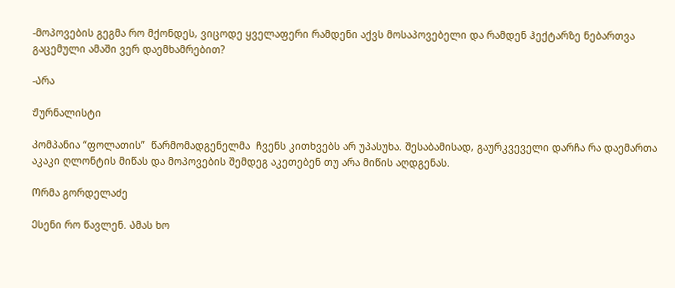-Მოპოვების გეგმა რო მქონდეს, ვიცოდე ყველაფერი რამდენი აქვს მოსაპოვებელი და რამდენ ჰექტარზე ნებართვა გაცემული ამაში ვერ დაემხამრებით?

-Არა

Ჟურნალისტი

Კომპანია “ფოლათის”  წარმომადგენელმა  ჩვენს კითხვებს არ უპასუხა. Შესაბამისად, გაურკვეველი დარჩა რა დაემართა აკაკი ღლონტის მიწას და მოპოვების შემდეგ აკეთებენ თუ არა მიწის აღდგენას.

Ორმა გორდელაძე

Ესენი რო წავლენ. Ამას ხო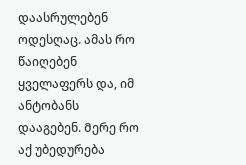დაასრულებენ ოდესღაც. ამას რო წაიღებენ ყველაფერს და, იმ ანტობანს დააგებენ. Მერე რო აქ უბედურება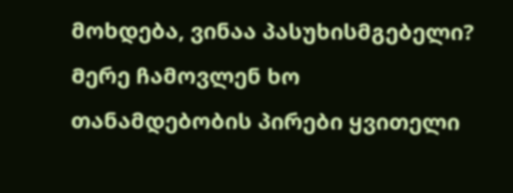მოხდება, ვინაა პასუხისმგებელი? Მერე ჩამოვლენ ხო თანამდებობის პირები ყვითელი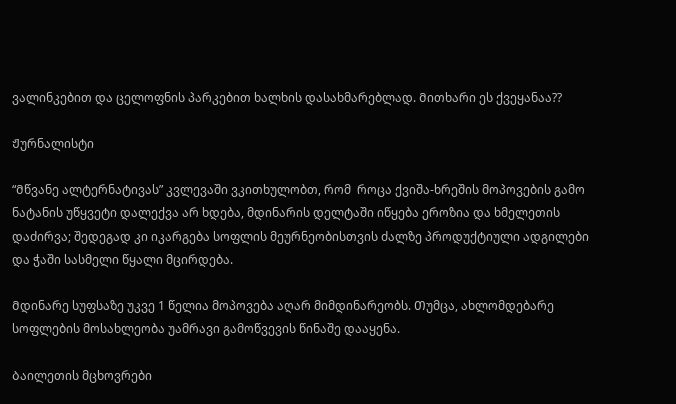ვალინკებით და ცელოფნის პარკებით ხალხის დასახმარებლად. Მითხარი ეს ქვეყანაა??

Ჟურნალისტი

“Მწვანე ალტერნატივას” კვლევაში ვკითხულობთ, რომ  როცა ქვიშა-ხრეშის მოპოვების გამო ნატანის უწყვეტი დალექვა არ ხდება, მდინარის დელტაში იწყება ეროზია და ხმელეთის დაძირვა; შედეგად კი იკარგება სოფლის მეურნეობისთვის ძალზე პროდუქტიული ადგილები და ჭაში სასმელი წყალი მცირდება.

Მდინარე სუფსაზე უკვე 1 წელია მოპოვება აღარ მიმდინარეობს. Თუმცა, ახლომდებარე სოფლების მოსახლეობა უამრავი გამოწვევის წინაშე დააყენა.

Ბაილეთის მცხოვრები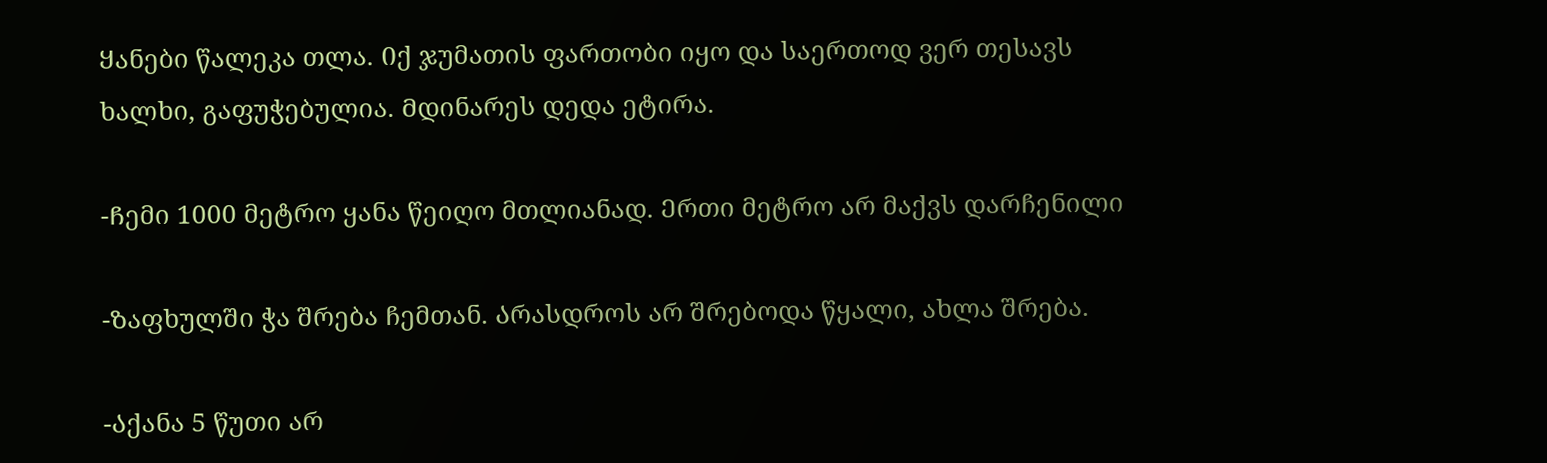Ყანები წალეკა თლა. Იქ ჯუმათის ფართობი იყო და საერთოდ ვერ თესავს ხალხი, გაფუჭებულია. Მდინარეს დედა ეტირა.

-Ჩემი 1000 მეტრო ყანა წეიღო მთლიანად. Ერთი მეტრო არ მაქვს დარჩენილი

-Ზაფხულში ჭა შრება ჩემთან. Არასდროს არ შრებოდა წყალი, ახლა შრება.

-Აქანა 5 წუთი არ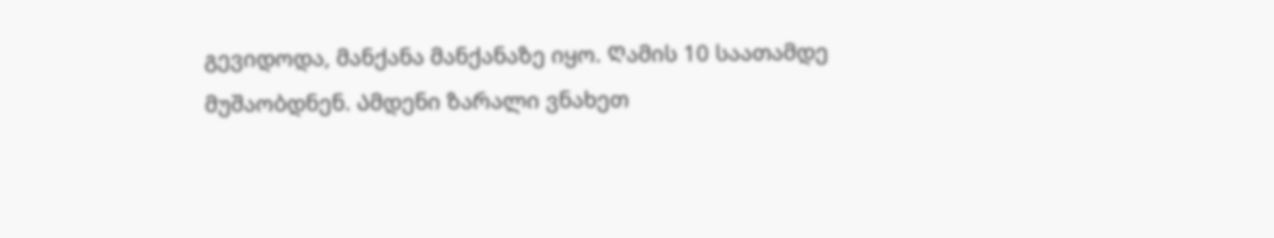გევიდოდა, მანქანა მანქანაზე იყო. Ღამის 10 საათამდე მუშაობდნენ. Ამდენი ზარალი ვნახეთ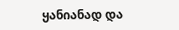ყანიანად და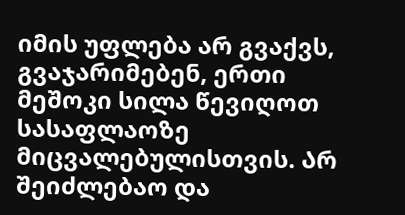იმის უფლება არ გვაქვს, გვაჯარიმებენ, ერთი მეშოკი სილა წევიღოთ სასაფლაოზე მიცვალებულისთვის. Არ შეიძლებაო და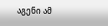აგენი ამ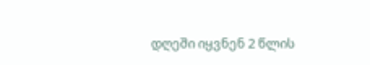დღეში იყვნენ 2 წლის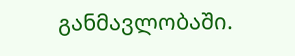განმავლობაში.